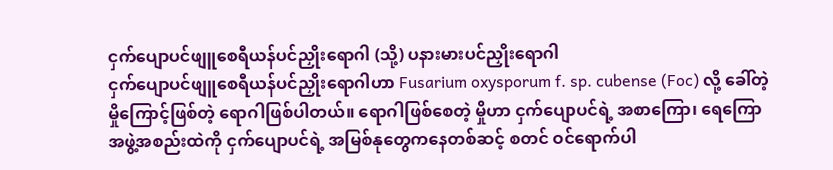ငှက်ပျောပင်ဖျူစေရီယန်ပင်ညှိုးရောဂါ (သို့) ပနားမားပင်ညှိုးရောဂါ
ငှက်ပျောပင်ဖျူစေရီယန်ပင်ညှိုးရောဂါဟာ Fusarium oxysporum f. sp. cubense (Foc) လို့ ခေါ်တဲ့ မှိုကြောင့်ဖြစ်တဲ့ ရောဂါဖြစ်ပါတယ်။ ရောဂါဖြစ်စေတဲ့ မှိုဟာ ငှက်ပျောပင်ရဲ့ အစာကြော၊ ရေကြောအဖွဲ့အစည်းထဲကို ငှက်ပျောပင်ရဲ့ အမြစ်နုတွေကနေတစ်ဆင့် စတင် ဝင်ရောက်ပါ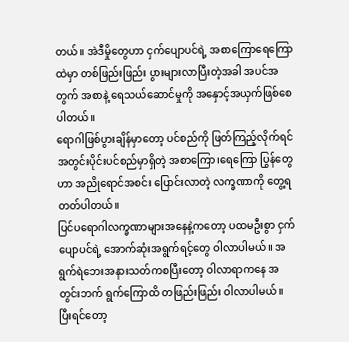တယ်။ အဲဒီမှိုတွေဟာ ငှက်ပျောပင်ရဲ့ အစာကြောရေကြောထဲမှာ တစ်ဖြည်းဖြည်း ပွားများလာပြီးတဲ့အခါ အပင်အတွက် အစာနဲ့ ရေသယ်ဆောင်မှုကို အနှောင့်အယှက်ဖြစ်စေပါတယ်။
ရောဂါဖြစ်ပွားချိန်မှာတော့ ပင်စည်ကို ဖြတ်ကြည့်လိုက်ရင် အတွင်းပိုင်းပင်စည်မှာရှိတဲ့ အစာကြော၊ရေကြော ပြွန်တွေဟာ အညိုရောင်အစင်း ပြောင်းလာတဲ့ လက္ခဏာကို တွေ့ရတတ်ပါတယ်။
ပြင်ပရောဂါလက္ခဏာများအနေနဲ့ကတော့ ပထမဦးစွာ ငှက်ပျောပင်ရဲ့ အောက်ဆုံးအရွက်ရင့်တွေ ဝါလာပါမယ်။ အရွက်ရဲဘေးအနားသတ်ကစပြီးတော့ ဝါလာရာကနေ အတွင်းဘက် ရွက်ကြောထိ တဖြည်းဖြည်း ဝါလာပါမယ်။ ပြီးရင်တော့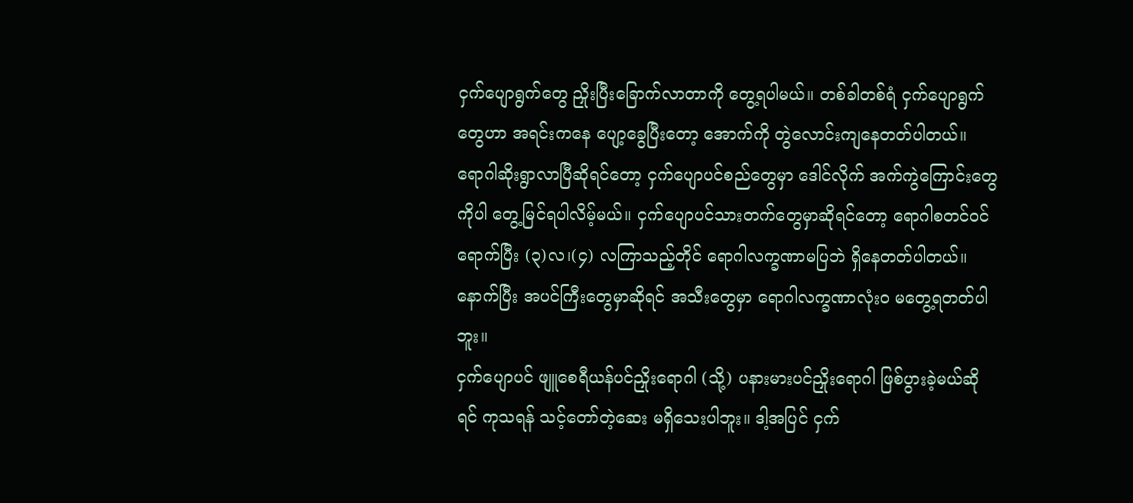ငှက်ပျောရွက်တွေ ညှိုးပြီးခြောက်လာတာကို တွေ့ရပါမယ်။ တစ်ခါတစ်ရံ ငှက်ပျောရွက်တွေဟာ အရင်းကနေ ပျော့ခွေပြီးတော့ အောက်ကို တွဲလောင်းကျနေတတ်ပါတယ်။
ရောဂါဆိုးရွာလာပြီဆိုရင်တော့ ငှက်ပျောပင်စည်တွေမှာ ဒေါင်လိုက် အက်ကွဲကြောင်းတွေကိုပါ တွေ့မြင်ရပါလိမ့်မယ်။ ငှက်ပျောပင်သားတက်တွေမှာဆိုရင်တော့ ရောဂါစတင်ဝင်ရောက်ပြီး (၃)လ၊(၄) လကြာသည့်တိုင် ရောဂါလက္ခဏာမပြဘဲ ရှိနေတတ်ပါတယ်။ နောက်ပြီး အပင်ကြီးတွေမှာဆိုရင် အသီးတွေမှာ ရောဂါလက္ခဏာလုံးဝ မတွေ့ရတတ်ပါဘူး။
ငှက်ပျောပင် ဖျူစေရီယန်ပင်ညှိုးရောဂါ (သို့) ပနားမားပင်ညှိုးရောဂါ ဖြစ်ပွားခဲ့မယ်ဆိုရင် ကုသရန် သင့်တော်တဲ့ဆေး မရှိသေးပါဘူး။ ဒါ့အပြင် ငှက်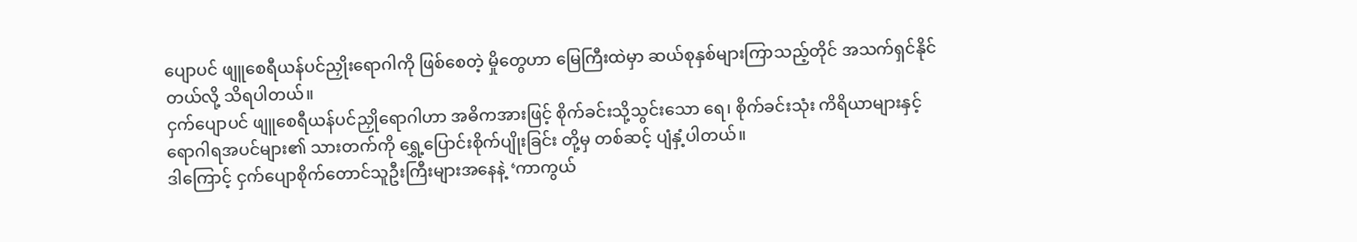ပျောပင် ဖျူစေရီယန်ပင်ညှိုးရောဂါကို ဖြစ်စေတဲ့ မှိုတွေဟာ မြေကြီးထဲမှာ ဆယ်စုနှစ်များကြာသည့်တိုင် အသက်ရှင်နိုင်တယ်လို့ သိရပါတယ်။
ငှက်ပျောပင် ဖျူစေရီယန်ပင်ညှိုရောဂါဟာ အဓိကအားဖြင့် စိုက်ခင်းသို့သွင်းသော ရေ၊ စိုက်ခင်းသုံး ကိရိယာများနှင့် ရောဂါရအပင်များ၏ သားတက်ကို ရွှေ့ပြောင်းစိုက်ပျိုးခြင်း တို့မှ တစ်ဆင့် ပျံနှံ့ပါတယ်။
ဒါကြောင့် ငှက်ပျောစိုက်တောင်သူဦးကြီးများအနေနဲ့ ‘ကာကွယ်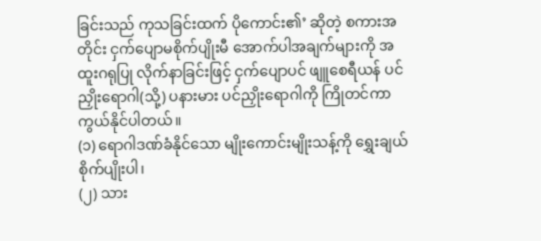ခြင်းသည် ကုသခြင်းထက် ပိုကောင်း၏’ ဆိုတဲ့ စကားအတိုင်း ငှက်ပျောမစိုက်ပျိုးမီ အောက်ပါအချက်များကို အထူးဂရုပြု လိုက်နာခြင်းဖြင့် ငှက်ပျောပင် ဖျူစေရီယန် ပင်ညှိုးရောဂါ(သို့) ပနားမား ပင်ညှိုးရောဂါကို ကြိုတင်ကာကွယ်နိုင်ပါတယ်။
(၁) ရောဂါဒဏ်ခံနိုင်သော မျိုးကောင်းမျိုးသန့်ကို ရွှေးချယ်စိုက်ပျိုးပါ၊
(၂) သား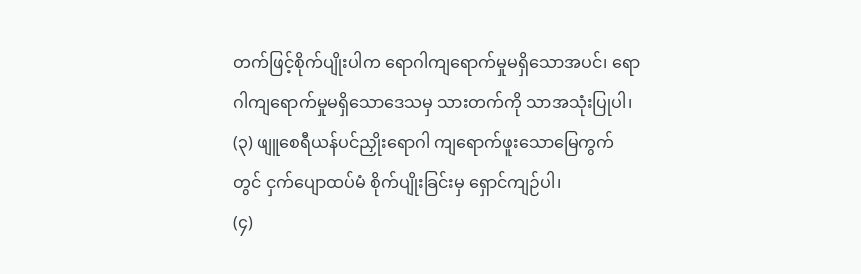တက်ဖြင့်စိုက်ပျိုးပါက ရောဂါကျရောက်မှုမရှိသောအပင်၊ ရောဂါကျရောက်မှုမရှိသောဒေသမှ သားတက်ကို သာအသုံးပြုပါ၊
(၃) ဖျူစေရီယန်ပင်ညှိုးရောဂါ ကျရောက်ဖူးသောမြေကွက်တွင် ငှက်ပျောထပ်မံ စိုက်ပျိုးခြင်းမှ ရှောင်ကျဉ်ပါ၊
(၄)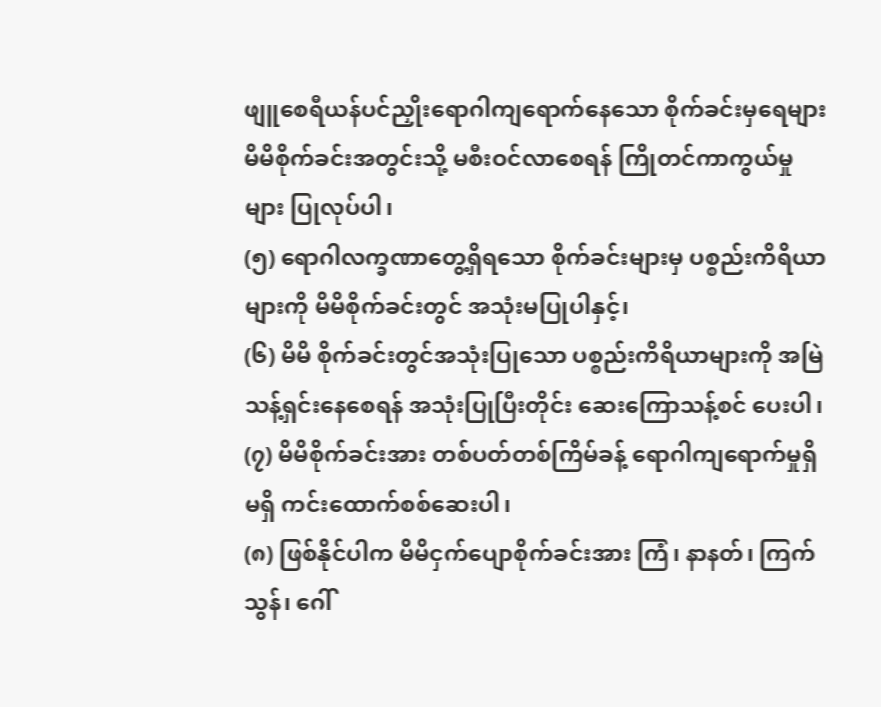ဖျူစေရီယန်ပင်ညှိုးရောဂါကျရောက်နေသော စိုက်ခင်းမှရေများ မိမိစိုက်ခင်းအတွင်းသို့ မစီးဝင်လာစေရန် ကြိုတင်ကာကွယ်မှုများ ပြုလုပ်ပါ၊
(၅) ရောဂါလက္ခဏာတွေ့ရှိရသော စိုက်ခင်းများမှ ပစ္စည်းကိရိယာများကို မိမိစိုက်ခင်းတွင် အသုံးမပြုပါနှင့်၊
(၆) မိမိ စိုက်ခင်းတွင်အသုံးပြုသော ပစ္စည်းကိရိယာများကို အမြဲသန့်ရှင်းနေစေရန် အသုံးပြုပြီးတိုင်း ဆေးကြောသန့်စင် ပေးပါ၊
(၇) မိမိစိုက်ခင်းအား တစ်ပတ်တစ်ကြိမ်ခန့် ရောဂါကျရောက်မှုရှိမရှိ ကင်းထောက်စစ်ဆေးပါ၊
(၈) ဖြစ်နိုင်ပါက မိမိငှက်ပျောစိုက်ခင်းအား ကြံ၊ နာနတ်၊ ကြက်သွန်၊ ဂေါ်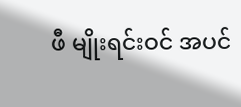ဖီ မျိုးရင်းဝင် အပင်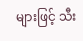များဖြင့် သီး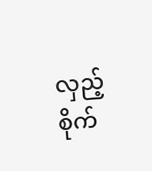လှည့် စိုက်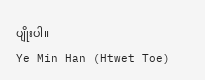ပျိုးပါ။
Ye Min Han (Htwet Toe)